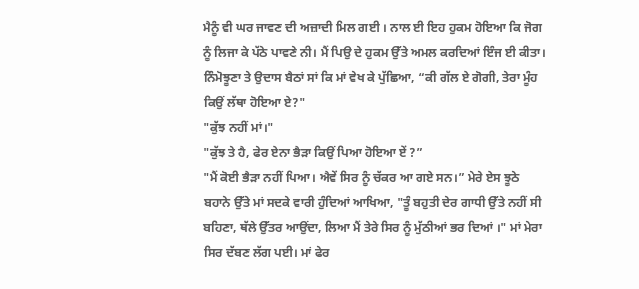ਮੈਨੂੰ ਵੀ ਘਰ ਜਾਵਣ ਦੀ ਅਜ਼ਾਦੀ ਮਿਲ ਗਈ । ਨਾਲ ਈ ਇਹ ਹੁਕਮ ਹੋਇਆ ਕਿ ਜੋਗ ਨੂੰ ਲਿਜਾ ਕੇ ਪੱਠੇ ਪਾਵਣੇ ਨੀ। ਮੈਂ ਪਿਉ ਦੇ ਹੁਕਮ ਉੱਤੇ ਅਮਲ ਕਰਦਿਆਂ ਇੰਜ ਈ ਕੀਤਾ।
ਨਿੰਮੋਝੂਣਾ ਤੇ ਉਦਾਸ ਬੈਠਾਂ ਸਾਂ ਕਿ ਮਾਂ ਵੇਖ ਕੇ ਪੁੱਛਿਆ, “ਕੀ ਗੱਲ ਏ ਗੋਗੀ, ਤੇਰਾ ਮੂੰਹ ਕਿਉਂ ਲੱਥਾ ਹੋਇਆ ਏ?"
"ਕੁੱਝ ਨਹੀਂ ਮਾਂ।"
"ਕੁੱਝ ਤੇ ਹੈ, ਫੇਰ ਏਨਾ ਭੈੜਾ ਕਿਉਂ ਪਿਆ ਹੋਇਆ ਏਂ ?”
"ਮੈਂ ਕੋਈ ਭੈੜਾ ਨਹੀਂ ਪਿਆ। ਐਵੇਂ ਸਿਰ ਨੂੰ ਚੱਕਰ ਆ ਗਏ ਸਨ।” ਮੇਰੇ ਏਸ ਝੂਠੇ ਬਹਾਨੇ ਉੱਤੇ ਮਾਂ ਸਦਕੇ ਵਾਰੀ ਹੁੰਦਿਆਂ ਆਖਿਆ, "ਤੂੰ ਬਹੁਤੀ ਦੇਰ ਗਾਧੀ ਉੱਤੇ ਨਹੀਂ ਸੀ ਬਹਿਣਾ, ਥੱਲੇ ਉੱਤਰ ਆਉਂਦਾ, ਲਿਆ ਮੈਂ ਤੇਰੇ ਸਿਰ ਨੂੰ ਮੁੱਠੀਆਂ ਭਰ ਦਿਆਂ ।" ਮਾਂ ਮੇਰਾ ਸਿਰ ਦੱਬਣ ਲੱਗ ਪਈ। ਮਾਂ ਫੇਰ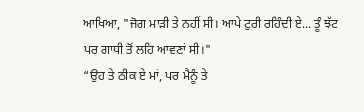ਆਖਿਆ, "ਜੋਗ ਮਾੜੀ ਤੇ ਨਹੀਂ ਸੀ। ਆਪੇ ਟੁਰੀ ਰਹਿੰਦੀ ਏ... ਤੂੰ ਝੱਟ ਪਰ ਗਾਧੀ ਤੋਂ ਲਹਿ ਆਵਣਾਂ ਸੀ।"
“ਉਹ ਤੇ ਠੀਕ ਏ ਮਾਂ, ਪਰ ਮੈਨੂੰ ਤੇ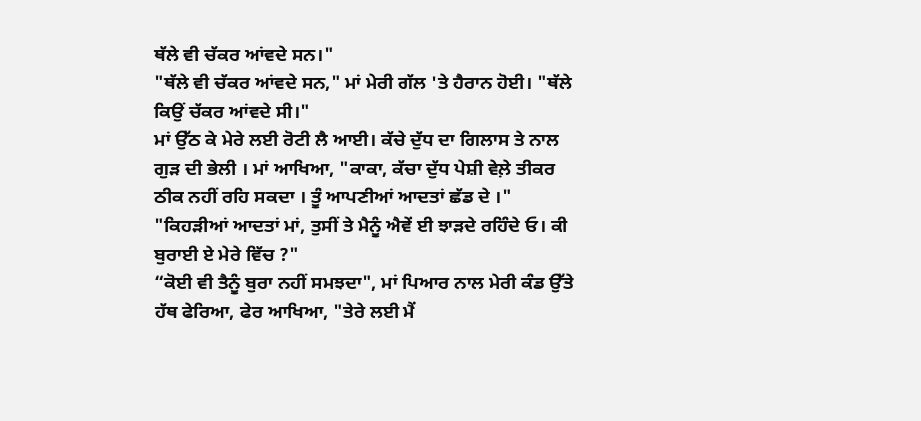ਥੱਲੇ ਵੀ ਚੱਕਰ ਆਂਵਦੇ ਸਨ।"
"ਥੱਲੇ ਵੀ ਚੱਕਰ ਆਂਵਦੇ ਸਨ," ਮਾਂ ਮੇਰੀ ਗੱਲ 'ਤੇ ਹੈਰਾਨ ਹੋਈ। "ਥੱਲੇ ਕਿਉਂ ਚੱਕਰ ਆਂਵਦੇ ਸੀ।"
ਮਾਂ ਉੱਠ ਕੇ ਮੇਰੇ ਲਈ ਰੋਟੀ ਲੈ ਆਈ। ਕੱਚੇ ਦੁੱਧ ਦਾ ਗਿਲਾਸ ਤੇ ਨਾਲ ਗੁੜ ਦੀ ਭੇਲੀ । ਮਾਂ ਆਖਿਆ, "ਕਾਕਾ, ਕੱਚਾ ਦੁੱਧ ਪੇਸ਼ੀ ਵੇਲ਼ੇ ਤੀਕਰ ਠੀਕ ਨਹੀਂ ਰਹਿ ਸਕਦਾ । ਤੂੰ ਆਪਣੀਆਂ ਆਦਤਾਂ ਛੱਡ ਦੇ ।"
"ਕਿਹੜੀਆਂ ਆਦਤਾਂ ਮਾਂ, ਤੁਸੀਂ ਤੇ ਮੈਨੂੰ ਐਵੇਂ ਈ ਝਾੜਦੇ ਰਹਿੰਦੇ ਓ। ਕੀ ਬੁਰਾਈ ਏ ਮੇਰੇ ਵਿੱਚ ?"
“ਕੋਈ ਵੀ ਤੈਨੂੰ ਬੁਰਾ ਨਹੀਂ ਸਮਝਦਾ", ਮਾਂ ਪਿਆਰ ਨਾਲ ਮੇਰੀ ਕੰਡ ਉੱਤੇ ਹੱਥ ਫੇਰਿਆ, ਫੇਰ ਆਖਿਆ, "ਤੇਰੇ ਲਈ ਮੈਂ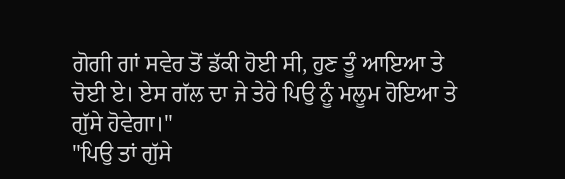ਗੋਗੀ ਗਾਂ ਸਵੇਰ ਤੋਂ ਡੱਕੀ ਹੋਈ ਸੀ, ਹੁਣ ਤੂੰ ਆਇਆ ਤੇ ਚੋਈ ਏ। ਏਸ ਗੱਲ ਦਾ ਜੇ ਤੇਰੇ ਪਿਉ ਨੂੰ ਮਲੂਮ ਹੋਇਆ ਤੇ ਗੁੱਸੇ ਹੋਵੇਗਾ।"
"ਪਿਉ ਤਾਂ ਗੁੱਸੇ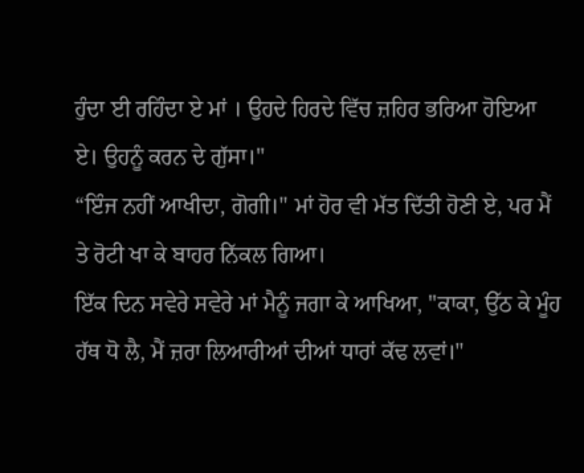ਹੁੰਦਾ ਈ ਰਹਿੰਦਾ ਏ ਮਾਂ । ਉਹਦੇ ਹਿਰਦੇ ਵਿੱਚ ਜ਼ਹਿਰ ਭਰਿਆ ਹੋਇਆ ਏ। ਉਹਨੂੰ ਕਰਨ ਦੇ ਗੁੱਸਾ।"
“ਇੰਜ ਨਹੀਂ ਆਖੀਦਾ, ਗੋਗੀ।" ਮਾਂ ਹੋਰ ਵੀ ਮੱਤ ਦਿੱਤੀ ਹੋਣੀ ਏ, ਪਰ ਮੈਂ ਤੇ ਰੋਟੀ ਖਾ ਕੇ ਬਾਹਰ ਨਿੱਕਲ ਗਿਆ।
ਇੱਕ ਦਿਨ ਸਵੇਰੇ ਸਵੇਰੇ ਮਾਂ ਮੈਨੂੰ ਜਗਾ ਕੇ ਆਖਿਆ, "ਕਾਕਾ, ਉੱਠ ਕੇ ਮੂੰਹ ਹੱਥ ਧੋ ਲੈ, ਮੈਂ ਜ਼ਰਾ ਲਿਆਰੀਆਂ ਦੀਆਂ ਧਾਰਾਂ ਕੱਢ ਲਵਾਂ।"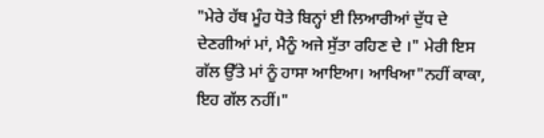"ਮੇਰੇ ਹੱਥ ਮੂੰਹ ਧੋਤੇ ਬਿਨ੍ਹਾਂ ਈ ਲਿਆਰੀਆਂ ਦੁੱਧ ਦੇ ਦੇਣਗੀਆਂ ਮਾਂ, ਮੈਨੂੰ ਅਜੇ ਸੁੱਤਾ ਰਹਿਣ ਦੇ ।" ਮੇਰੀ ਇਸ ਗੱਲ ਉੱਤੇ ਮਾਂ ਨੂੰ ਹਾਸਾ ਆਇਆ। ਆਖਿਆ"ਨਹੀਂ ਕਾਕਾ, ਇਹ ਗੱਲ ਨਹੀਂ।"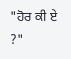"ਹੋਰ ਕੀ ਏ ?"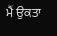ਮੈਂ ਉਕਤਾ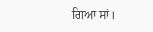ਗਿਆ ਸਾਂ।